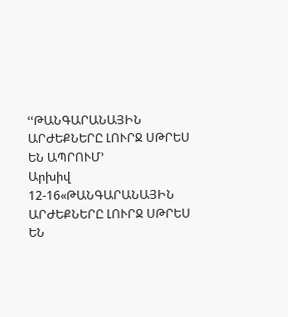ՙՙԹԱՆԳԱՐԱՆԱՅԻՆ ԱՐԺԵՔՆԵՐԸ ԼՈՒՐՋ ՍԹՐԵՍ ԵՆ ԱՊՐՈՒՄ՚
Արխիվ 12-16«ԹԱՆԳԱՐԱՆԱՅԻՆ ԱՐԺԵՔՆԵՐԸ ԼՈՒՐՋ ՍԹՐԵՍ ԵՆ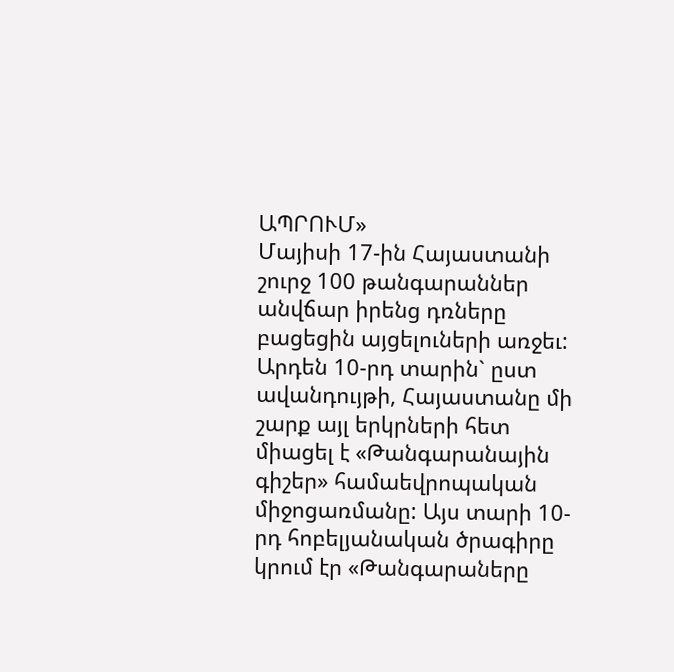ԱՊՐՈՒՄ»
Մայիսի 17-ին Հայաստանի շուրջ 100 թանգարաններ անվճար իրենց դռները բացեցին այցելուների առջեւ: Արդեն 10-րդ տարին` ըստ ավանդույթի, Հայաստանը մի շարք այլ երկրների հետ միացել է «Թանգարանային գիշեր» համաեվրոպական միջոցառմանը: Այս տարի 10-րդ հոբելյանական ծրագիրը կրում էր «Թանգարաները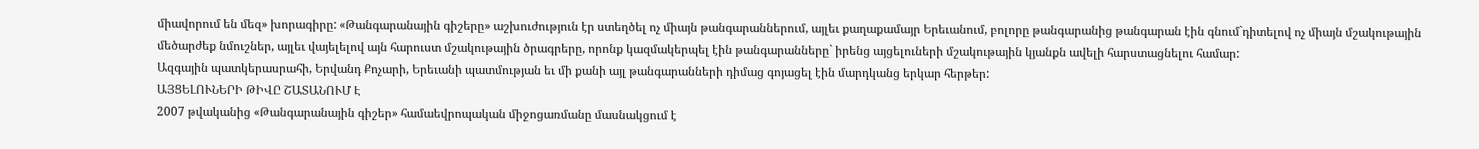միավորում են մեզ» խորագիրը: «Թանգարանային գիշերը» աշխուժություն էր ստեղծել ոչ միայն թանգարաններում, այլեւ քաղաքամայր Երեւանում, բոլորը թանգարանից թանգարան էին գնում`դիտելով ոչ միայն մշակութային մեծարժեք նմուշներ, այլեւ վայելելով այն հարուստ մշակութային ծրագրերը, որոնք կազմակերպել էին թանգարանները` իրենց այցելուների մշակութային կյանքն ավելի հարստացնելու համար:
Ազգային պատկերասրահի, Երվանդ Քոչարի, Երեւանի պատմության եւ մի քանի այլ թանգարանների դիմաց գոյացել էին մարդկանց երկար հերթեր:
ԱՅՑԵԼՈՒՆԵՐԻ ԹԻՎԸ ՇԱՏԱՆՈՒՄ Է
2007 թվականից «Թանգարանային գիշեր» համաեվրոպական միջոցառմանը մասնակցում է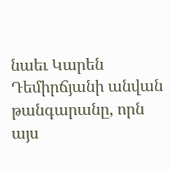նաեւ Կարեն Դեմիրճյանի անվան թանգարանը, որն այս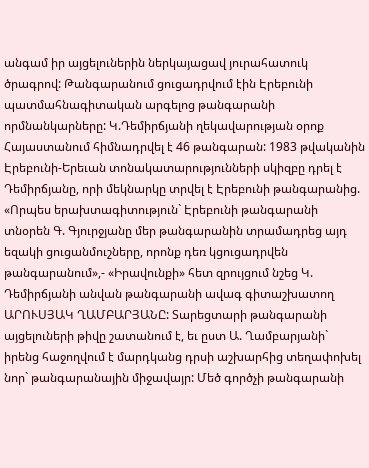անգամ իր այցելուներին ներկայացավ յուրահատուկ ծրագրով: Թանգարանում ցուցադրվում էին Էրեբունի պատմահնագիտական արգելոց թանգարանի որմնանկարները: Կ.Դեմիրճյանի ղեկավարության օրոք Հայաստանում հիմնադրվել է 46 թանգարան: 1983 թվականին Էրեբունի-Երեւան տոնակատարությունների սկիզբը դրել է Դեմիրճյանը, որի մեկնարկը տրվել է Էրեբունի թանգարանից. «Որպես երախտագիտություն` Էրեբունի թանգարանի տնօրեն Գ. Գյուրջյանը մեր թանգարանին տրամադրեց այդ եզակի ցուցանմուշները, որոնք դեռ կցուցադրվեն թանգարանում»,- «Իրավունքի» հետ զրույցում նշեց Կ. Դեմիրճյանի անվան թանգարանի ավագ գիտաշխատող ԱՐՈՒՍՅԱԿ ՂԱՄԲԱՐՅԱՆԸ: Տարեցտարի թանգարանի այցելուների թիվը շատանում է, եւ ըստ Ա. Ղամբարյանի` իրենց հաջողվում է մարդկանց դրսի աշխարհից տեղափոխել նոր` թանգարանային միջավայր: Մեծ գործչի թանգարանի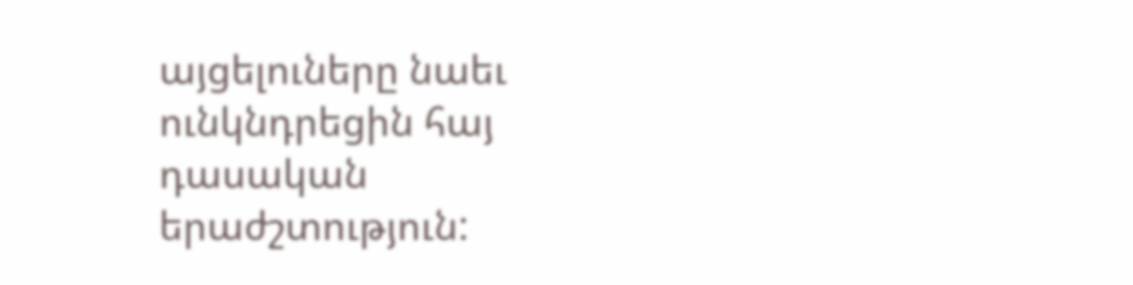այցելուները նաեւ ունկնդրեցին հայ դասական երաժշտություն: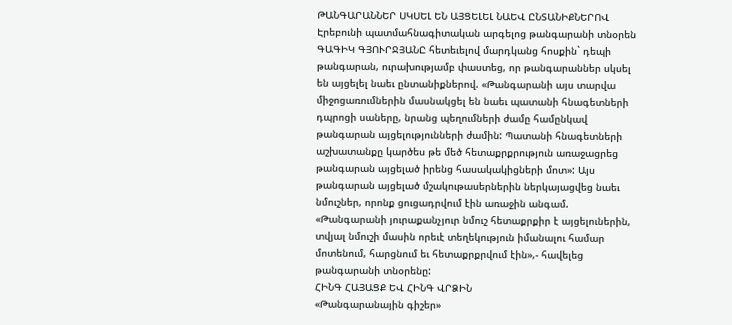ԹԱՆԳԱՐԱՆՆԵՐ ՍԿՍԵԼ ԵՆ ԱՅՑԵԼԵԼ ՆԱԵՎ ԸՆՏԱՆԻՔՆԵՐՈՎ
Էրեբունի պատմահնագիտական արգելոց թանգարանի տնօրեն ԳԱԳԻԿ ԳՅՈՒՐՋՅԱՆԸ հետեւելով մարդկանց հոսքին` դեպի թանգարան, ուրախությամբ փաստեց, որ թանգարաններ սկսել են այցելել նաեւ ընտանիքներով. «Թանգարանի այս տարվա միջոցառումներին մասնակցել են նաեւ պատանի հնագետների դպրոցի սաները, նրանց պեղումների ժամը համընկավ թանգարան այցելությունների ժամին: Պատանի հնագետների աշխատանքը կարծես թե մեծ հետաքրքրություն առաջացրեց թանգարան այցելած իրենց հասակակիցների մոտ»: Այս թանգարան այցելած մշակութասերներին ներկայացվեց նաեւ նմուշներ, որոնք ցուցադրվում էին առաջին անգամ. «Թանգարանի յուրաքանչյուր նմուշ հետաքրքիր է այցելուներին, տվյալ նմուշի մասին որեւէ տեղեկություն իմանալու համար մոտենում, հարցնում եւ հետաքրքրվում էին»,- հավելեց թանգարանի տնօրենը:
ՀԻՆԳ ՀԱՅԱՑՔ ԵՎ ՀԻՆԳ ՎՐՁԻՆ
«Թանգարանային գիշեր»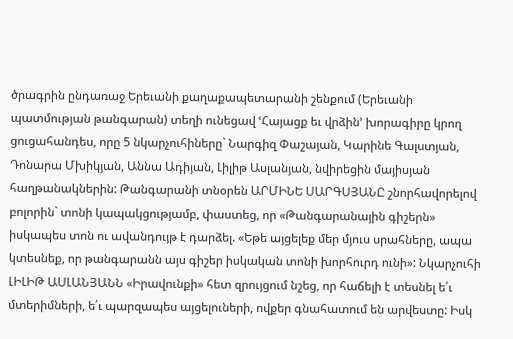ծրագրին ընդառաջ Երեւանի քաղաքապետարանի շենքում (Երեւանի պատմության թանգարան) տեղի ունեցավ ՙՀայացք եւ վրձին՚ խորագիրը կրող ցուցահանդես, որը 5 նկարչուհիները` Նարգիզ Փաշայան, Կարինե Գալստյան, Դոնարա Մխիկյան, Աննա Ադիյան, Լիլիթ Ասլանյան, նվիրեցին մայիսյան հաղթանակներին: Թանգարանի տնօրեն ԱՐՄԻՆԵ ՍԱՐԳՍՅԱՆԸ շնորհավորելով բոլորին` տոնի կապակցությամբ, փաստեց, որ «Թանգարանային գիշերն» իսկապես տոն ու ավանդույթ է դարձել. «Եթե այցելեք մեր մյուս սրահները, ապա կտեսնեք, որ թանգարանն այս գիշեր իսկական տոնի խորհուրդ ունի»: Նկարչուհի ԼԻԼԻԹ ԱՍԼԱՆՅԱՆՆ «Իրավունքի» հետ զրույցում նշեց, որ հաճելի է տեսնել ե՛ւ մտերիմների, ե՛ւ պարզապես այցելուների, ովքեր գնահատում են արվեստը: Իսկ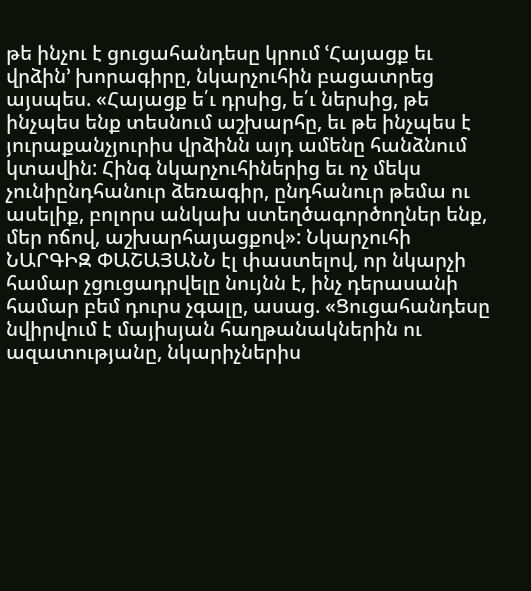թե ինչու է ցուցահանդեսը կրում ՙՀայացք եւ վրձին՚ խորագիրը, նկարչուհին բացատրեց այսպես. «Հայացք ե՛ւ դրսից, ե՛ւ ներսից, թե ինչպես ենք տեսնում աշխարհը, եւ թե ինչպես է յուրաքանչյուրիս վրձինն այդ ամենը հանձնում կտավին: Հինգ նկարչուհիներից եւ ոչ մեկս չունիընդհանուր ձեռագիր, ընդհանուր թեմա ու ասելիք, բոլորս անկախ ստեղծագործողներ ենք, մեր ոճով, աշխարհայացքով»: Նկարչուհի ՆԱՐԳԻԶ ՓԱՇԱՅԱՆՆ էլ փաստելով, որ նկարչի համար չցուցադրվելը նույնն է, ինչ դերասանի համար բեմ դուրս չգալը, ասաց. «Ցուցահանդեսը նվիրվում է մայիսյան հաղթանակներին ու ազատությանը, նկարիչներիս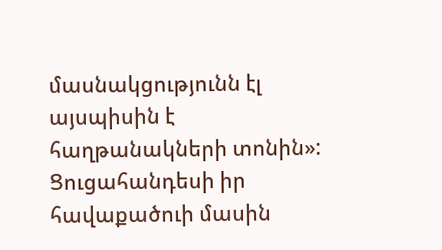մասնակցությունն էլ այսպիսին է հաղթանակների տոնին»: Ցուցահանդեսի իր հավաքածուի մասին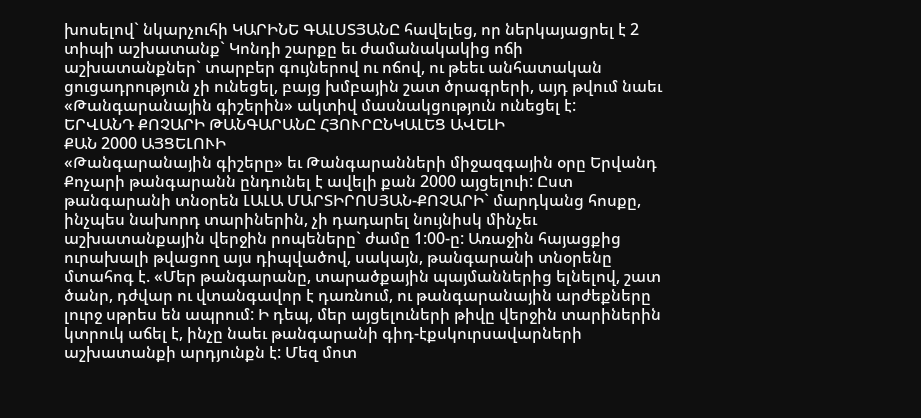խոսելով` նկարչուհի ԿԱՐԻՆԵ ԳԱԼՍՏՅԱՆԸ հավելեց, որ ներկայացրել է 2 տիպի աշխատանք` Կոնդի շարքը եւ ժամանակակից ոճի աշխատանքներ` տարբեր գույներով ու ոճով, ու թեեւ անհատական ցուցադրություն չի ունեցել, բայց խմբային շատ ծրագրերի, այդ թվում նաեւ «Թանգարանային գիշերին» ակտիվ մասնակցություն ունեցել է:
ԵՐՎԱՆԴ ՔՈՉԱՐԻ ԹԱՆԳԱՐԱՆԸ ՀՅՈՒՐԸՆԿԱԼԵՑ ԱՎԵԼԻ
ՔԱՆ 2000 ԱՅՑԵԼՈՒԻ
«Թանգարանային գիշերը» եւ Թանգարանների միջազգային օրը Երվանդ Քոչարի թանգարանն ընդունել է ավելի քան 2000 այցելուի: Ըստ թանգարանի տնօրեն ԼԱԼԱ ՄԱՐՏԻՐՈՍՅԱՆ-ՔՈՉԱՐԻ` մարդկանց հոսքը, ինչպես նախորդ տարիներին, չի դադարել նույնիսկ մինչեւ աշխատանքային վերջին րոպեները` ժամը 1:00-ը: Առաջին հայացքից ուրախալի թվացող այս դիպվածով, սակայն, թանգարանի տնօրենը մտահոգ է. «Մեր թանգարանը, տարածքային պայմաններից ելնելով, շատ ծանր, դժվար ու վտանգավոր է դառնում, ու թանգարանային արժեքները լուրջ սթրես են ապրում: Ի դեպ, մեր այցելուների թիվը վերջին տարիներին կտրուկ աճել է, ինչը նաեւ թանգարանի գիդ-էքսկուրսավարների աշխատանքի արդյունքն է: Մեզ մոտ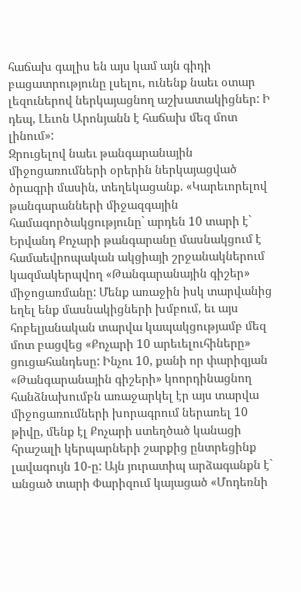հաճախ գալիս են այս կամ այն գիդի բացատրությունը լսելու, ունենք նաեւ օտար լեզուներով ներկայացնող աշխատակիցներ: Ի դեպ, Լեւոն Արոնյանն է հաճախ մեզ մոտ լինում»:
Զրուցելով նաեւ թանգարանային միջոցառումների օրերին ներկայացված ծրագրի մասին, տեղեկացանք. «Կարեւորելով թանգարանների միջազգային համագործակցությունը` արդեն 10 տարի է` Երվանդ Քոչարի թանգարանը մասնակցում է համաեվրոպական ակցիայի շրջանակներում կազմակերպվող «Թանգարանային գիշեր» միջոցառմանը: Մենք առաջին իսկ տարվանից եղել ենք մասնակիցների խմբում, եւ այս հոբելյանական տարվա կապակցությամբ մեզ մոտ բացվեց «Քոչարի 10 արեւելուհիները» ցուցահանդեսը: Ինչու 10, քանի որ փարիզյան «Թանգարանային գիշերի» կոորդինացնող հանձնախումբն առաջարկել էր այս տարվա միջոցառումների խորագրում ներառել 10 թիվը, մենք էլ Քոչարի ստեղծած կանացի հրաշալի կերպարների շարքից ընտրեցինք լավագույն 10-ը: Այն յուրատիպ արձագանքն է` անցած տարի Փարիզում կայացած «Մոդեռնի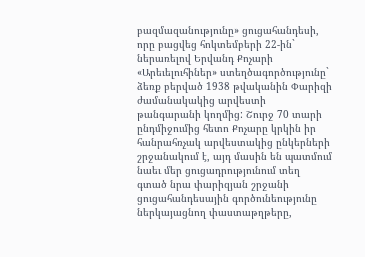բազմազանությունը» ցուցահանդեսի, որը բացվեց հոկտեմբերի 22-ին` ներառելով Երվանդ Քոչարի «Արեւելուհիներ» ստեղծագործությունը` ձեռք բերված 1938 թվականին Փարիզի ժամանակակից արվեստի թանգարանի կողմից: Շուրջ 70 տարի ընդմիջումից հետո Քոչարը կրկին իր հանրահռչակ արվեստակից ընկերների շրջանակում է, այդ մասին են պատմում նաեւ մեր ցուցադրությունում տեղ գտած նրա փարիզյան շրջանի ցուցահանդեսային գործունեությունը ներկայացնող փաստաթղթերը,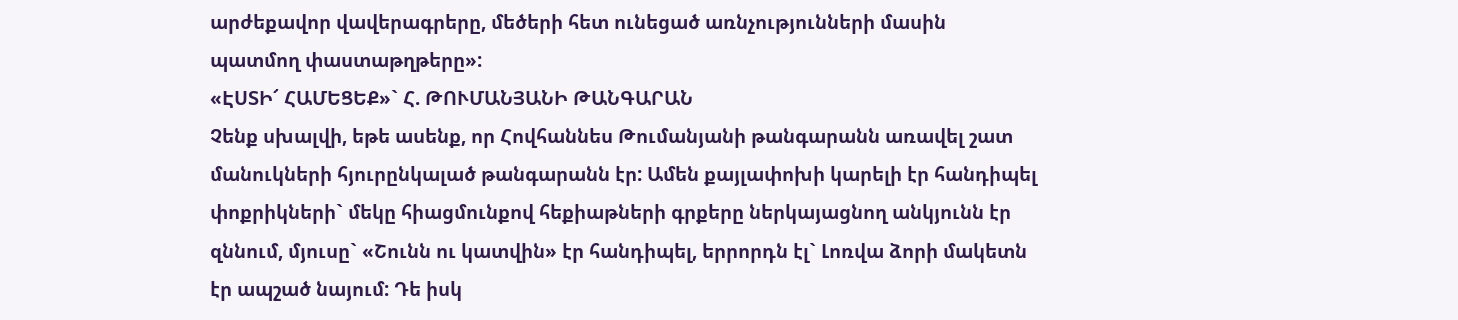արժեքավոր վավերագրերը, մեծերի հետ ունեցած առնչությունների մասին պատմող փաստաթղթերը»:
«ԷՍՏԻ՜ ՀԱՄԵՑԵՔ»` Հ. ԹՈՒՄԱՆՅԱՆԻ ԹԱՆԳԱՐԱՆ
Չենք սխալվի, եթե ասենք, որ Հովհաննես Թումանյանի թանգարանն առավել շատ մանուկների հյուրընկալած թանգարանն էր: Ամեն քայլափոխի կարելի էր հանդիպել փոքրիկների` մեկը հիացմունքով հեքիաթների գրքերը ներկայացնող անկյունն էր զննում, մյուսը` «Շունն ու կատվին» էր հանդիպել, երրորդն էլ` Լոռվա ձորի մակետն էր ապշած նայում: Դե իսկ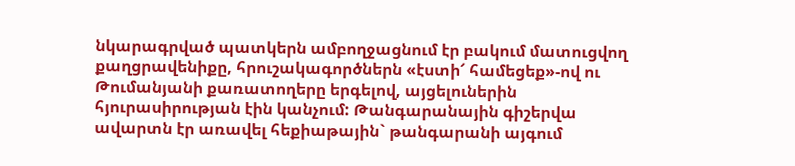նկարագրված պատկերն ամբողջացնում էր բակում մատուցվող քաղցրավենիքը, հրուշակագործներն «էստի՜ համեցեք»-ով ու Թումանյանի քառատողերը երգելով, այցելուներին հյուրասիրության էին կանչում: Թանգարանային գիշերվա ավարտն էր առավել հեքիաթային` թանգարանի այգում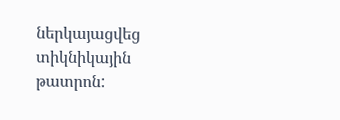ներկայացվեց տիկնիկային թատրոն: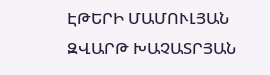ԷԹԵՐԻ ՄԱՄՈՒԼՅԱՆ
ԶՎԱՐԹ ԽԱՉԱՏՐՅԱՆ